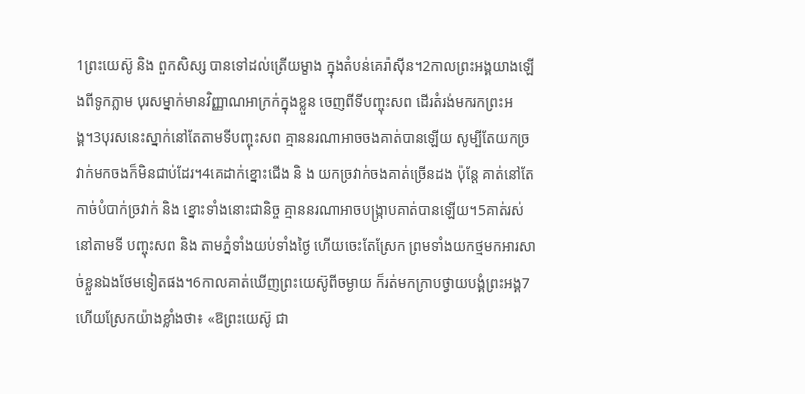1ព្រះយេស៊ូ និង ពួកសិស្ស បានទៅដល់ត្រើយម្ខាង ក្នុងតំបន់គេរ៉ាស៊ីន។2កាលព្រះអង្គយាងឡើងពីទូកភ្លាម បុរសម្នាក់មានវិញ្ញាណអាក្រក់ក្នុងខ្លួន ចេញពីទីបញ្ចុះសព ដើរតំរង់មករកព្រះអង្គ។3បុរសនេះស្នាក់នៅតែតាមទីបញ្ចុះសព គ្មាននរណាអាចចងគាត់បានឡើយ សូម្បីតែយកច្រវាក់មកចងក៏មិនជាប់ដែរ។4គេដាក់ខ្នោះជើង និ ង យកច្រវាក់ចងគាត់ច្រើនដង ប៉ុន្ដែ គាត់នៅតែកាច់បំបាក់ច្រវាក់ និង ខ្នោះទាំងនោះជានិច្ច គ្មាននរណាអាចបង្ក្រាបគាត់បានឡើយ។5គាត់រស់នៅតាមទី បញ្ចុះសព និង តាមភ្នំទាំងយប់ទាំងថ្ងៃ ហើយចេះតែស្រែក ព្រមទាំងយកថ្មមកអារសាច់ខ្លួនឯងថែមទៀតផង។6កាលគាត់ឃើញព្រះយេស៊ូពីចម្ងាយ ក៏រត់មកក្រាបថ្វាយបង្គំព្រះអង្គ7ហើយស្រែកយ៉ាងខ្លាំងថា៖ «ឱព្រះយេស៊ូ ជា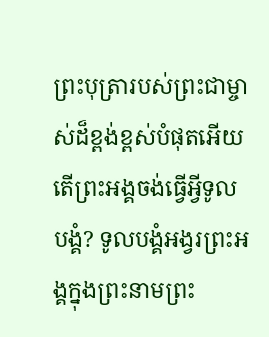ព្រះបុត្រារបស់ព្រះជាម្ចាស់ដ៏ខ្ពង់ខ្ពស់បំផុតអើយ តើព្រះអង្គចង់ធ្វើអ្វីទូលបង្គំ? ទូលបង្គំអង្វរព្រះអង្គក្នុងព្រះនាមព្រះ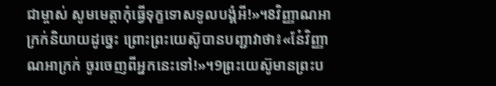ជាម្ចាស់ សូមមេត្ដាកុំធ្វើទុក្ខទោសទូលបង្គំអី!»។8វិញ្ញាណអាក្រក់និយាយដូច្នេះ ព្រោះព្រះយេស៊ូបានបញ្ជាវាថា៖«នែ៎វិញ្ញាណអាក្រក់ ចូរចេញពីអ្នកនេះទៅ!»។9ព្រះយេស៊ូមានព្រះប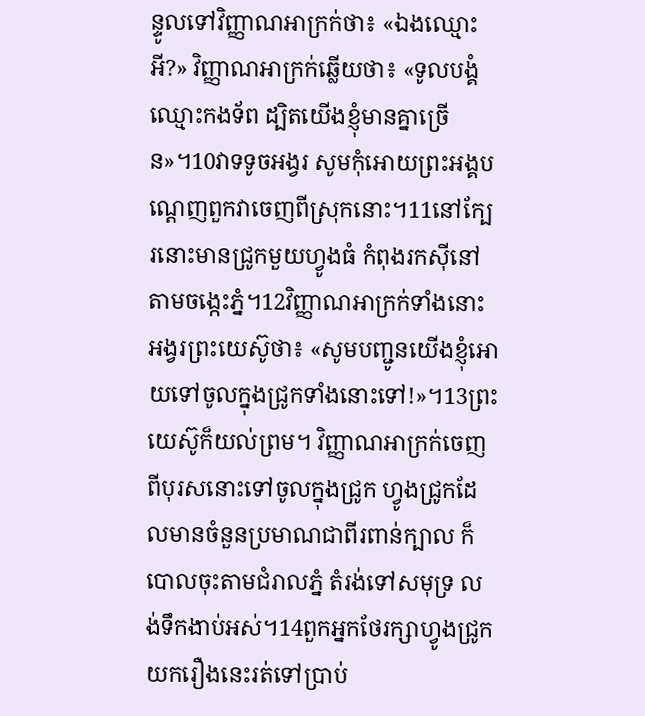ន្ទូលទៅវិញ្ញាណអាក្រក់ថា៖ «ឯងឈ្មោះអី?» វិញ្ញាណអាក្រក់ឆ្លើយថា៖ «ទូលបង្គំឈ្មោះកងទ័ព ដ្បិតយើងខ្ញុំមានគ្នាច្រើន»។10វាទទូចអង្វរ សូមកុំអោយព្រះអង្គបណ្ដេញពួកវាចេញពីស្រុកនោះ។11នៅក្បែរនោះមានជ្រូកមួយហ្វូងធំ កំពុងរកស៊ីនៅតាមចង្កេះភ្នំ។12វិញ្ញាណអាក្រក់ទាំងនោះអង្វរព្រះយេស៊ូថា៖ «សូមបញ្ជូនយើងខ្ញុំអោយទៅចូលក្នុងជ្រូកទាំងនោះទៅ!»។13ព្រះយេស៊ូក៏យល់ព្រម។ វិញ្ញាណអាក្រក់ចេញពីបុរសនោះទៅចូលក្នុងជ្រូក ហ្វូងជ្រូកដែលមានចំនួនប្រមាណជាពីរពាន់ក្បាល ក៏បោលចុះតាមជំរាលភ្នំ តំរង់ទៅសមុទ្រ លង់ទឹកងាប់អស់។14ពួកអ្នកថែរក្សាហ្វូងជ្រូកយករឿងនេះរត់ទៅប្រាប់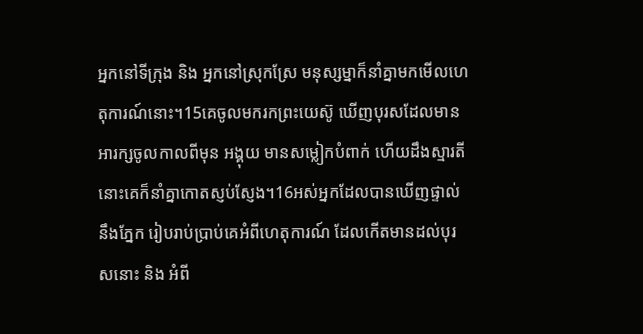អ្នកនៅទីក្រុង និង អ្នកនៅស្រុកស្រែ មនុស្សម្នាក៏នាំគ្នាមកមើលហេតុការណ៍នោះ។15គេចូលមករកព្រះយេស៊ូ ឃើញបុរសដែលមានអារក្សចូលកាលពីមុន អង្គុយ មានសម្លៀកបំពាក់ ហើយដឹងស្មារតី នោះគេក៏នាំគ្នាកោតស្ញប់ស្ញែង។16អស់អ្នកដែលបានឃើញផ្ទាល់នឹងភ្នែក រៀបរាប់ប្រាប់គេអំពីហេតុការណ៍ ដែលកើតមានដល់បុរសនោះ និង អំពី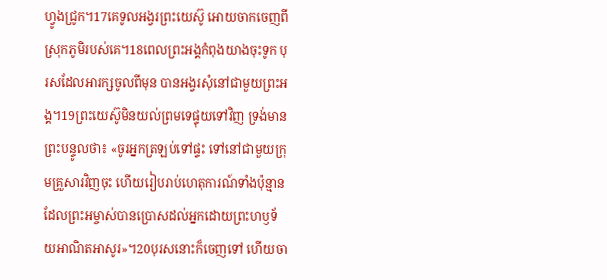ហ្វូងជ្រូក។17គេទូលអង្វរព្រះយេស៊ូ អោយចាកចេញពីស្រុកភូមិរបស់គេ។18ពេលព្រះអង្គកំពុងយាងចុះទូក បុរសដែលអារក្សចូលពីមុន បានអង្វរសុំនៅជាមួយព្រះអង្គ។19ព្រះយេស៊ូមិនយល់ព្រមទេផ្ទុយទៅវិញ ទ្រង់មានព្រះបន្ទូលថា៖ «ចូរអ្នកត្រឡប់ទៅផ្ទះ ទៅនៅជាមួយក្រុមគ្រួសារវិញចុះ ហើយរៀបរាប់ហេតុការណ៍ទាំងប៉ុន្មាន ដែលព្រះអម្ចាស់បានប្រោសដល់អ្នកដោយព្រះហឫទ័យអាណិតអាសូរ»។20បុរសនោះក៏ចេញទៅ ហើយចា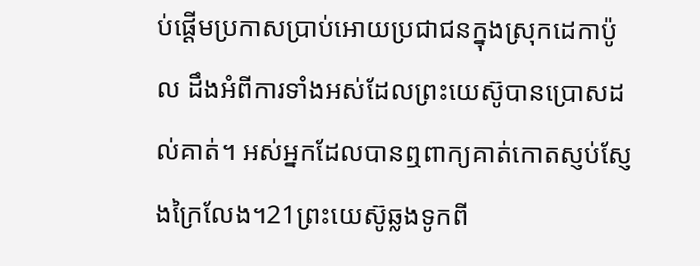ប់ផ្ដើមប្រកាសប្រាប់អោយប្រជាជនក្នុងស្រុកដេកាប៉ូល ដឹងអំពីការទាំងអស់ដែលព្រះយេស៊ូបានប្រោសដល់គាត់។ អស់អ្នកដែលបានឮពាក្យគាត់កោតស្ញប់ស្ញែងក្រៃលែង។21ព្រះយេស៊ូឆ្លងទូកពី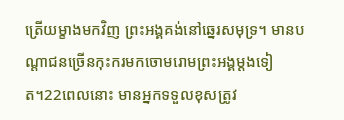ត្រើយម្ខាងមកវិញ ព្រះអង្គគង់នៅឆ្នេរសមុទ្រ។ មានបណ្ដាជនច្រើនកុះករមកចោមរោមព្រះអង្គម្ដងទៀត។22ពេលនោះ មានអ្នកទទួលខុសត្រូវ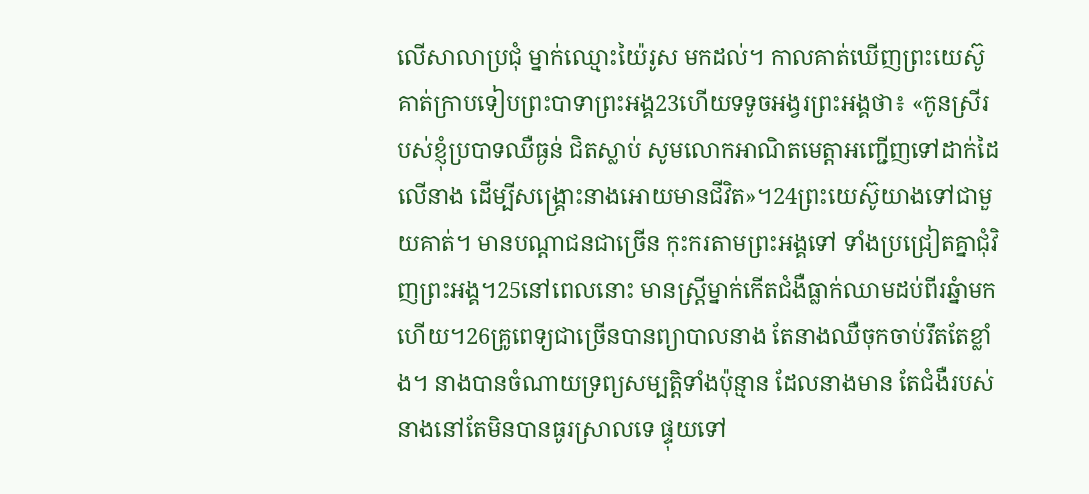លើសាលាប្រជុំ ម្នាក់ឈ្មោះយ៉ៃរូស មកដល់។ កាលគាត់ឃើញព្រះយេស៊ូ គាត់ក្រាបទៀបព្រះបាទាព្រះអង្គ23ហើយទទូចអង្វរព្រះអង្គថា៖ «កូនស្រីរបស់ខ្ញុំប្របាទឈឺធ្ងន់ ជិតស្លាប់ សូមលោកអាណិតមេត្ដាអញ្ជើញទៅដាក់ដៃ លើនាង ដើម្បីសង្គ្រោះនាងអោយមានជីវិត»។24ព្រះយេស៊ូយាងទៅជាមួយគាត់។ មានបណ្ដាជនជាច្រើន កុះករតាមព្រះអង្គទៅ ទាំងប្រជ្រៀតគ្នាជុំវិញព្រះអង្គ។25នៅពេលនោះ មានស្ដ្រីម្នាក់កើតជំងឺធ្លាក់ឈាមដប់ពីរឆ្នំាមកហើយ។26គ្រូពេទ្យជាច្រើនបានព្យាបាលនាង តែនាងឈឺចុកចាប់រឹតតែខ្លាំង។ នាងបានចំណាយទ្រព្យសម្បត្ដិទាំងប៉ុន្មាន ដែលនាងមាន តែជំងឺរបស់នាងនៅតែមិនបានធូរស្រាលទេ ផ្ទុយទៅ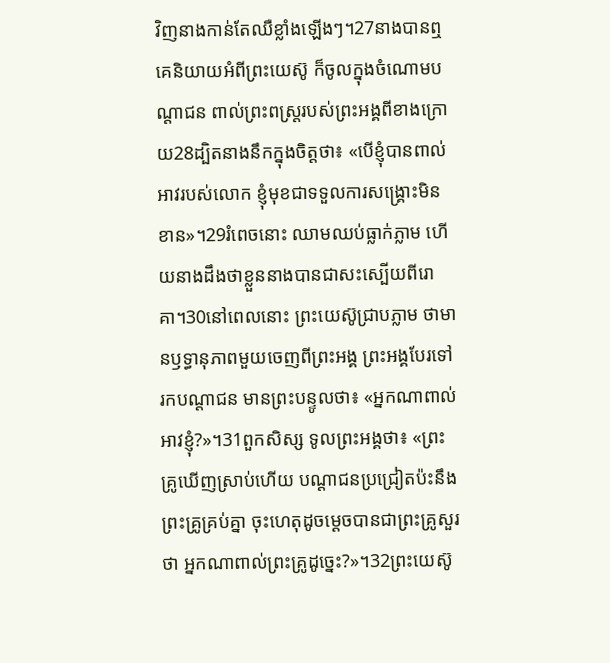វិញនាងកាន់តែឈឺខ្លាំងឡើងៗ។27នាងបានឮគេនិយាយអំពីព្រះយេស៊ូ ក៏ចូលក្នុងចំណោមបណ្ដាជន ពាល់ព្រះពស្ដ្ររបស់ព្រះអង្គពីខាងក្រោយ28ដ្បិតនាងនឹកក្នុងចិត្ដថា៖ «បើខ្ញុំបានពាល់អាវរបស់លោក ខ្ញុំមុខជាទទួលការសង្គ្រោះមិនខាន»។29រំពេចនោះ ឈាមឈប់ធ្លាក់ភ្លាម ហើយនាងដឹងថាខ្លួននាងបានជាសះស្បើយពីរោគា។30នៅពេលនោះ ព្រះយេស៊ូជ្រាបភ្លាម ថាមានឫទ្ធានុភាពមួយចេញពីព្រះអង្គ ព្រះអង្គបែរទៅរកបណ្ដាជន មានព្រះបន្ទូលថា៖ «អ្នកណាពាល់អាវខ្ញុំ?»។31ពួកសិស្ស ទូលព្រះអង្គថា៖ «ព្រះគ្រូឃើញស្រាប់ហើយ បណ្ដាជនប្រជ្រៀតប៉ះនឹងព្រះគ្រូគ្រប់គ្នា ចុះហេតុដូចម្ដេចបានជាព្រះគ្រូសួរថា អ្នកណាពាល់ព្រះគ្រូដូច្នេះ?»។32ព្រះយេស៊ូ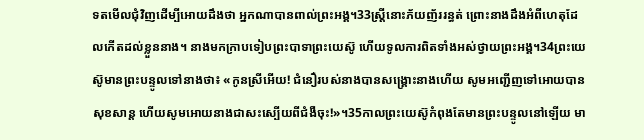ទតមើលជុំវិញដើម្បីអោយដឹងថា អ្នកណាបានពាល់ព្រះអង្គ។33ស្ដ្រីនោះភ័យញ័ររន្ធត់ ព្រោះនាងដឹងអំពីហេតុដែលកើតដល់ខ្លួននាង។ នាងមកក្រាបទៀបព្រះបាទាព្រះយេស៊ូ ហើយទូលការពិតទាំងអស់ថ្វាយព្រះអង្គ។34ព្រះយេស៊ូមានព្រះបន្ទូលទៅនាងថា៖ «កូនស្រីអើយ! ជំនឿរបស់នាងបានសង្គ្រោះនាងហើយ សូមអញ្ជើញទៅអោយបានសុខសាន្ដ ហើយសូមអោយនាងជាសះស្បើយពីជំងឺចុះ!»។35កាលព្រះយេស៊ូកំពុងតែមានព្រះបន្ទូលនៅឡើយ មា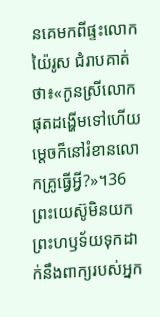នគេមកពីផ្ទះលោកយ៉ៃរូស ជំរាបគាត់ថា៖«កូនស្រីលោកផុតដង្ហើមទៅហើយ ម្ដេចក៏នៅរំខានលោកគ្រូធ្វើអ្វី?»។36ព្រះយេស៊ូមិនយកព្រះហឫទ័យទុកដាក់នឹងពាក្យរបស់អ្នក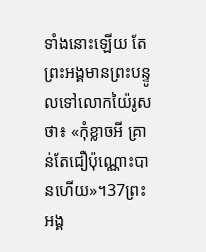ទាំងនោះឡើយ តែព្រះអង្គមានព្រះបន្ទូលទៅលោកយ៉ៃរូសថា៖ «កុំខ្លាចអី គ្រាន់តែជឿប៉ុណ្ណោះបានហើយ»។37ព្រះអង្គ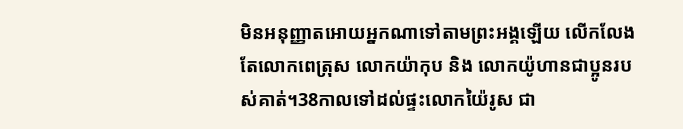មិនអនុញ្ញាតអោយអ្នកណាទៅតាមព្រះអង្គឡើយ លើកលែងតែលោកពេត្រុស លោកយ៉ាកុប និង លោកយ៉ូហានជាប្អូនរបស់គាត់។38កាលទៅដល់ផ្ទះលោកយ៉ៃរូស ជា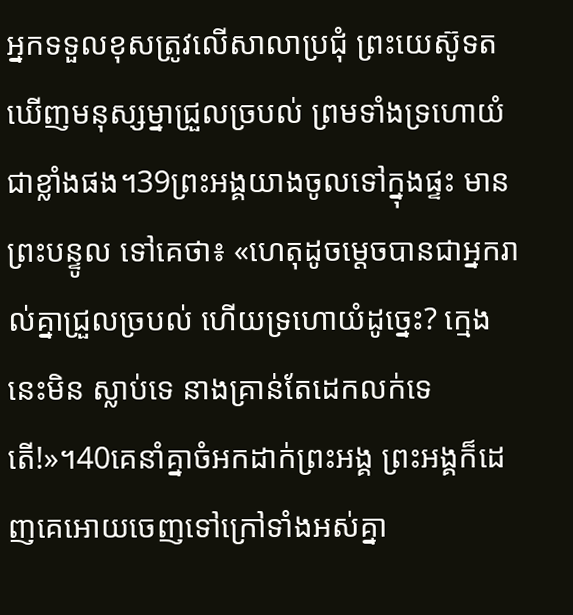អ្នកទទួលខុសត្រូវលើសាលាប្រជុំ ព្រះយេស៊ូទតឃើញមនុស្សម្នាជ្រួលច្របល់ ព្រមទាំងទ្រហោយំជាខ្លាំងផង។39ព្រះអង្គយាងចូលទៅក្នុងផ្ទះ មានព្រះបន្ទូល ទៅគេថា៖ «ហេតុដូចម្ដេចបានជាអ្នករាល់គ្នាជ្រួលច្របល់ ហើយទ្រហោយំដូច្នេះ? ក្មេងនេះមិន ស្លាប់ទេ នាងគ្រាន់តែដេកលក់ទេតើ!»។40គេនាំគ្នាចំអកដាក់ព្រះអង្គ ព្រះអង្គក៏ដេញគេអោយចេញទៅក្រៅទាំងអស់គ្នា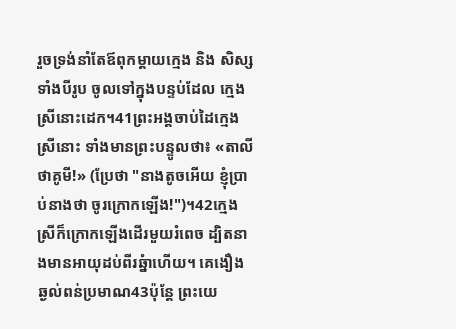រួចទ្រង់នាំតែឪពុកម្ដាយក្មេង និង សិស្សទាំងបីរូប ចូលទៅក្នុងបន្ទប់ដែល ក្មេងស្រីនោះដេក។41ព្រះអង្គចាប់ដៃក្មេងស្រីនោះ ទាំងមានព្រះបន្ទូលថា៖ «តាលីថាគូមី!» (ប្រែថា "នាងតូចអើយ ខ្ញុំប្រាប់នាងថា ចូរក្រោកឡើង!")។42ក្មេងស្រីក៏ក្រោកឡើងដើរមួយរំពេច ដ្បិតនាងមានអាយុដប់ពីរឆ្នំាហើយ។ គេងឿងឆ្ងល់ពន់ប្រមាណ43ប៉ុន្ដែ ព្រះយេ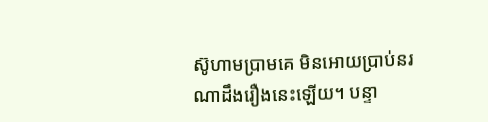ស៊ូហាមប្រាមគេ មិនអោយប្រាប់នរណាដឹងរឿងនេះឡើយ។ បន្ទា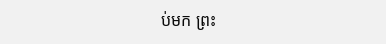ប់មក ព្រះ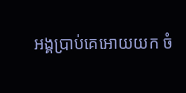អង្គប្រាប់គេអោយយក ចំ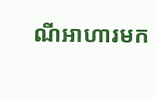ណីអាហារមក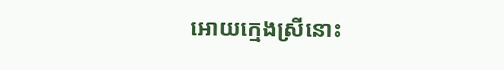អោយក្មេងស្រីនោះ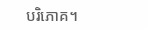បរិភោគ។